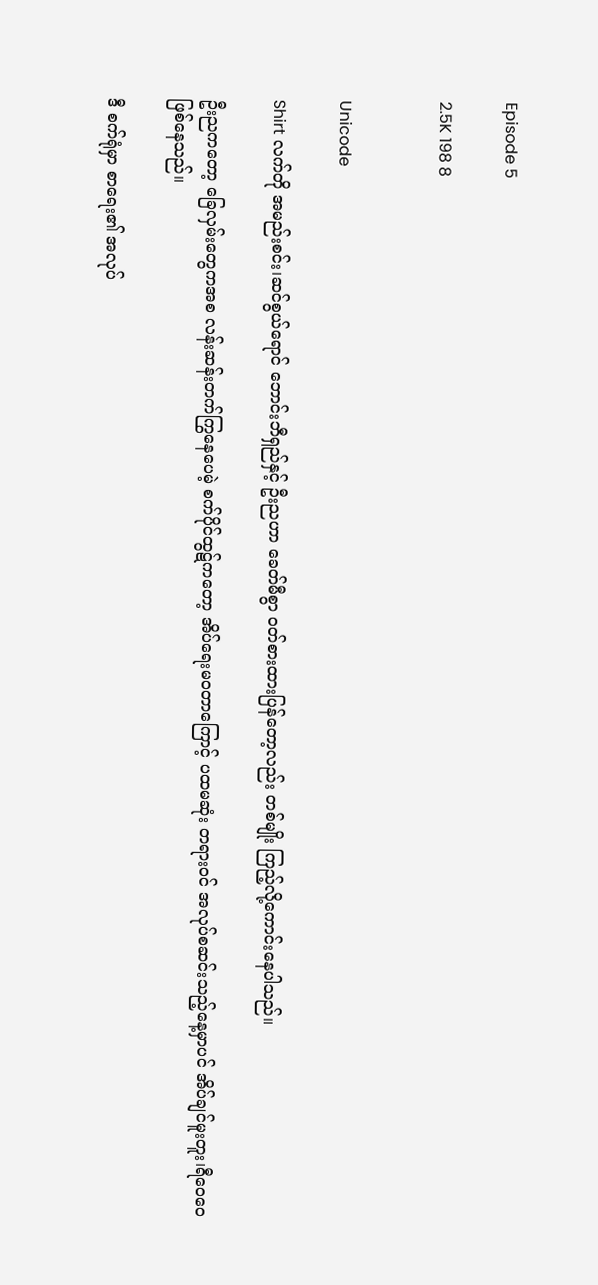Episode 5

2.5K 198 8


Unicode

Shirt လက်တို အမည်းစင်း၊ဆင်စွယ်ရောင် ဘောင်းဘီရှည်နှင့် ဦးညဟာ ခေတ်မီစွာ ဝတ်စားထားပြန်တော့လည်း တစ်မျိုး ကြည့်လို့ကောင်းနေပါသည်။

ဦးညကတော့ ခြေလှမ်းတွေကအစ လန်းဆန်းတက်ကြွနေပေမဲ့ စက်ပိုင်ထွဋ်ကတော့ အိပ်ရေးမဝတာကြောင့် ပထမဆုံး တရားဝင် အလုပ်စဆင်းသည့်နေ့မှာပင် အိပ်ချင်မူးတူး၊ရီဝေဝေ ဖြစ်နေသည်။

ဒီ စက်ရုံမှာ စာရေး၏ အလုပ်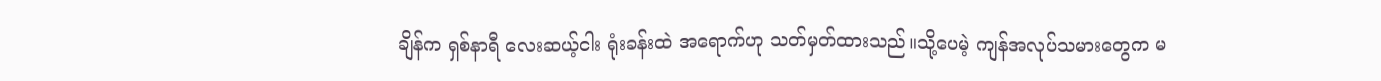ချိန်က ရှစ်နာရီ လေးဆယ့်ငါး ရုံးခန်းထဲ အရောက်ဟု သတ်မှတ်ထားသည်။သို့ပေမဲ့ ကျန်အလုပ်သမားတွေက မ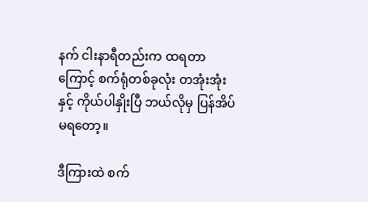နက် ငါးနာရီတည်းက ထရတာကြောင့် စက်ရုံတစ်ခုလုံး တအုံးအုံးနှင့် ကိုယ်ပါနှိုးပြီ ဘယ်လိုမှ ပြန်အိပ်မရတော့။

ဒီကြားထဲ စက်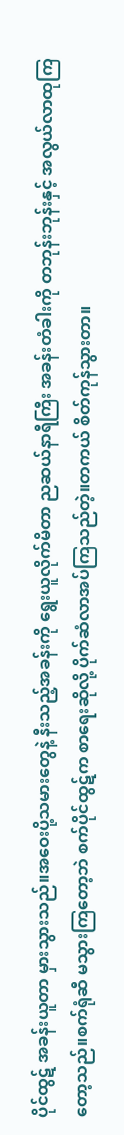ပိုင်ထွဋ် အခန်းယူတာ မှားသွားသည်။အဝေးပို့သမားတွေနဲ့ နီးသည့်အခန်းကို ရွေးယူလိုက်မိတာ ညဆယ်နာရီကြီး အခန်းတံခါးကို တဘုန်းဘုန်းနှင့် အလွယ်လာထုကြတော့သည်။စက်ရုံဆီ မသွားကြတော့ဘဲ စက်ပိုင်ထွဋ်က စာရေးဆိုလို့ ပိုက်ဆံလာအပ်ကြသည်တဲ့။တကယ် စိတ်ကုန်သွားတာ။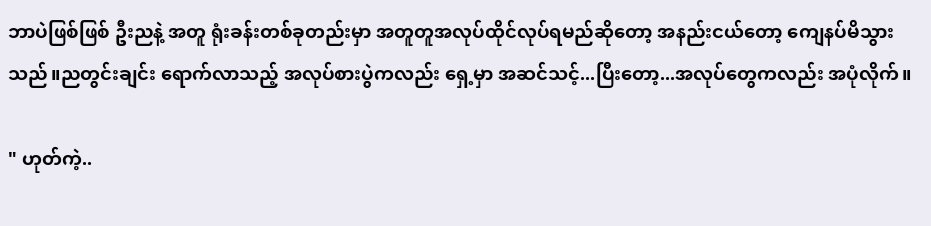ဘာပဲဖြစ်ဖြစ် ဦးညနဲ့ အတူ ရုံးခန်းတစ်ခုတည်းမှာ အတူတူအလုပ်ထိုင်လုပ်ရမည်ဆိုတော့ အနည်းငယ်တော့ ကျေနပ်မိသွားသည်။ညတွင်းချင်း ရောက်လာသည့် အလုပ်စားပွဲကလည်း ရှေ့မှာ အဆင်သင့်...ပြီးတော့...အလုပ်တွေကလည်း အပုံလိုက်။

" ဟုတ်ကဲ့..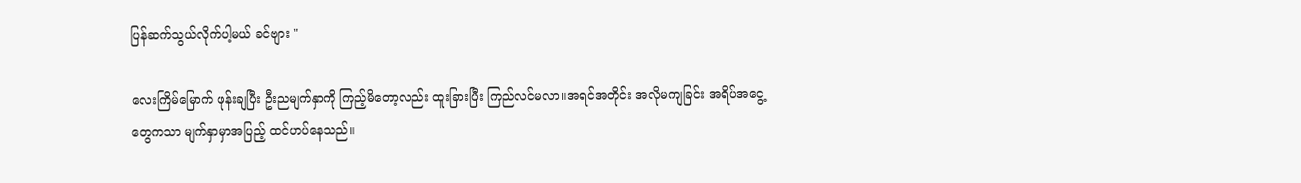ပြန်ဆက်သွယ်လိုက်ပါ့မယ် ခင်ဗျား "

လေးကြိမ်မြောက် ဖုန်းချပြီး ဦးညမျက်နှာကို ကြည့်မိတော့လည်း ထူးခြားပြီး ကြည်လင်မလာ။အရင်အတိုင်း အလိုမကျခြင်း အရိပ်အငွေ့တွေကသာ မျက်နှာမှာအပြည့် ထင်ဟပ်နေသည်။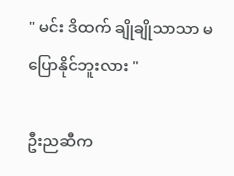" မင်း ဒိထက် ချိုချိုသာသာ မပြောနိုင်ဘူးလား "

ဦးညဆီက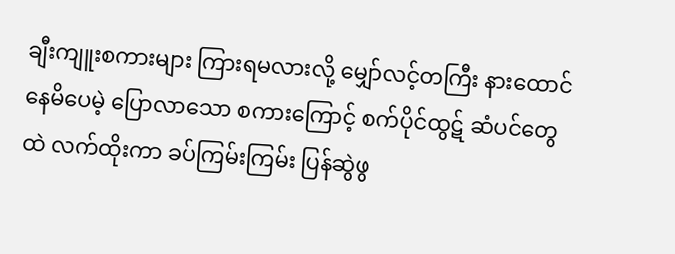ချီးကျူးစကားများ ကြားရမလားလို့ မျှော်လင့်တကြီး နားထောင်နေမိပေမဲ့ ပြောလာသော စကားကြောင့် စက်ပိုင်ထွဋ် ဆံပင်တွေထဲ လက်ထိုးကာ ခပ်ကြမ်းကြမ်း ပြန်ဆွဲဖွ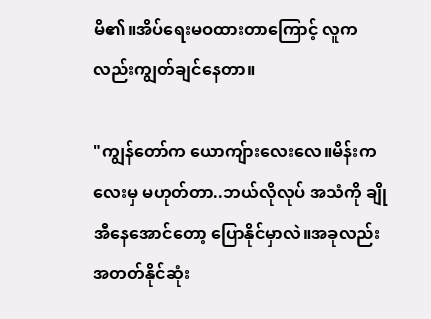မိ၏။အိပ်ရေးမဝထားတာကြောင့် လူကလည်းကျွတ်ချင်နေတာ။

"ကျွန်တော်က ယောကျ်ားလေးလေ။မိန်းကလေးမှ မဟုတ်တာ..ဘယ်လိုလုပ် အသံကို ချိုအီနေအောင်တော့ ပြောနိုင်မှာလဲ။အခုလည်း အတတ်နိုင်ဆုံး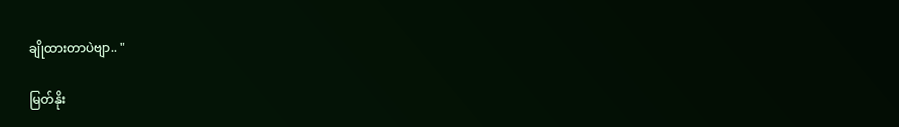ချိုထားတာပဲဗျာ.. "

မြတ်နိုး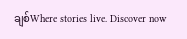ချစ်Where stories live. Discover now